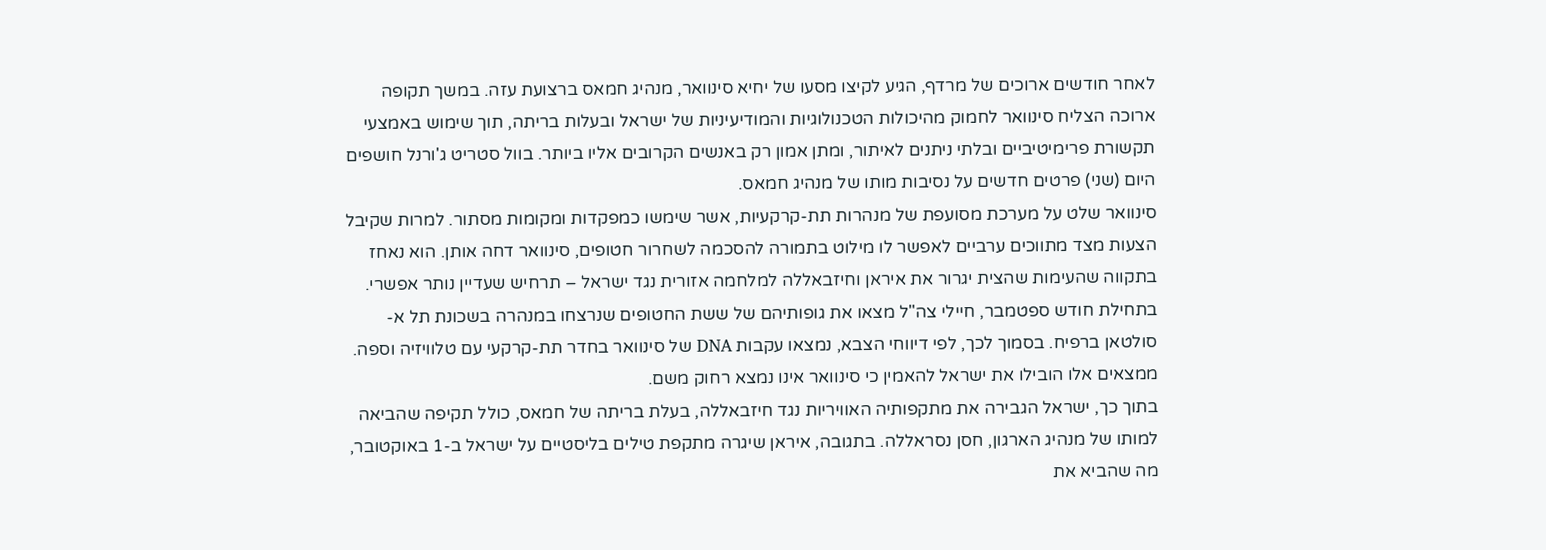לאחר חודשים ארוכים של מרדף, הגיע לקיצו מסעו של יחיא סינוואר, מנהיג חמאס ברצועת עזה. במשך תקופה ארוכה הצליח סינוואר לחמוק מהיכולות הטכנולוגיות והמודיעיניות של ישראל ובעלות בריתה, תוך שימוש באמצעי תקשורת פרימיטיביים ובלתי ניתנים לאיתור, ומתן אמון רק באנשים הקרובים אליו ביותר. בוול סטריט ג'ורנל חושפים היום (שני) פרטים חדשים על נסיבות מותו של מנהיג חמאס.
סינוואר שלט על מערכת מסועפת של מנהרות תת-קרקעיות, אשר שימשו כמפקדות ומקומות מסתור. למרות שקיבל הצעות מצד מתווכים ערביים לאפשר לו מילוט בתמורה להסכמה לשחרור חטופים, סינוואר דחה אותן. הוא נאחז בתקווה שהעימות שהצית יגרור את איראן וחיזבאללה למלחמה אזורית נגד ישראל – תרחיש שעדיין נותר אפשרי.
בתחילת חודש ספטמבר, חיילי צה"ל מצאו את גופותיהם של ששת החטופים שנרצחו במנהרה בשכונת תל א-סולטאן ברפיח. בסמוך לכך, לפי דיווחי הצבא, נמצאו עקבות DNA של סינוואר בחדר תת-קרקעי עם טלוויזיה וספה. ממצאים אלו הובילו את ישראל להאמין כי סינוואר אינו נמצא רחוק משם.
בתוך כך, ישראל הגבירה את מתקפותיה האוויריות נגד חיזבאללה, בעלת בריתה של חמאס, כולל תקיפה שהביאה למותו של מנהיג הארגון, חסן נסראללה. בתגובה, איראן שיגרה מתקפת טילים בליסטיים על ישראל ב-1 באוקטובר, מה שהביא את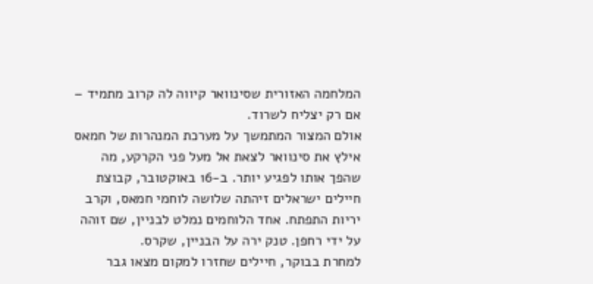המלחמה האזורית שסינוואר קיווה לה קרוב מתמיד – אם רק יצליח לשרוד.
אולם המצור המתמשך על מערכת המנהרות של חמאס אילץ את סינוואר לצאת אל מעל פני הקרקע, מה שהפך אותו לפגיע יותר. ב-16 באוקטובר, קבוצת חיילים ישראלים זיהתה שלושה לוחמי חמאס, וקרב יריות התפתח. אחד הלוחמים נמלט לבניין, שם זוהה על ידי רחפן. טנק ירה על הבניין, שקרס.
למחרת בבוקר, חיילים שחזרו למקום מצאו גבר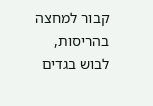קבור למחצה בהריסות, לבוש בגדים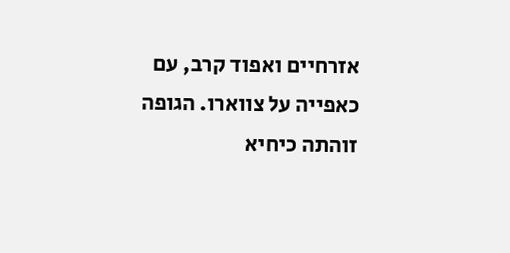אזרחיים ואפוד קרב, עם כאפייה על צווארו. הגופה זוהתה כיחיא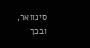סינוואר, ובכך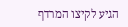הגיע לקיצו המרדף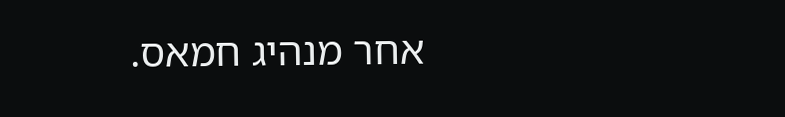אחר מנהיג חמאס.